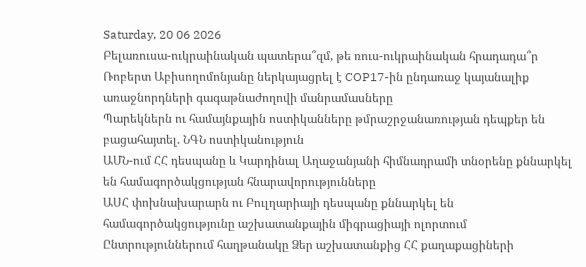Saturday, 20 06 2026
Բելառուսա-ուկրաինական պատերա՞զմ, թե ռուս-ուկրաինական հրադադա՞ր
Ռոբերտ Աբիսողոմոնյանը ներկայացրել է COP17-ին ընդառաջ կայանալիք առաջնորդների գագաթնաժողովի մանրամասները
Պարեկներն ու համայնքային ոստիկանները թմրաշրջանառության դեպքեր են բացահայտել. ՆԳՆ ոստիկանություն
ԱՄՆ-ում ՀՀ դեսպանը և Կարդինալ Աղաջանյանի հիմնադրամի տնօրենը քննարկել են համագործակցության հնարավորությունները
ԱՍՀ փոխնախարարն ու Բուլղարիայի դեսպանը քննարկել են համագործակցությունը աշխատանքային միգրացիայի ոլորտում
Ընտրություններում հաղթանակը Ձեր աշխատանքից ՀՀ քաղաքացիների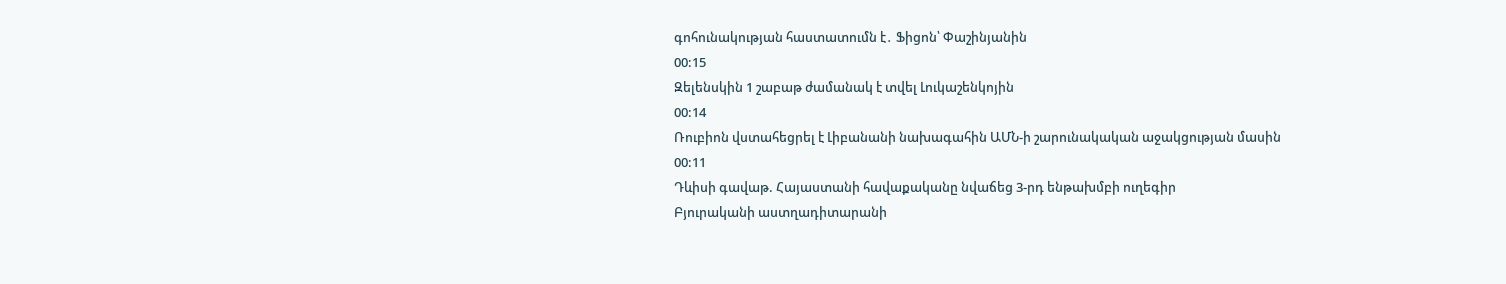գոհունակության հաստատումն է․ Ֆիցոն՝ Փաշինյանին
00:15
Զելենսկին 1 շաբաթ ժամանակ է տվել Լուկաշենկոյին
00:14
Ռուբիոն վստահեցրել է Լիբանանի նախագահին ԱՄՆ-ի շարունակական աջակցության մասին
00:11
Դևիսի գավաթ. Հայաստանի հավաքականը նվաճեց 3-րդ ենթախմբի ուղեգիր
Բյուրականի աստղադիտարանի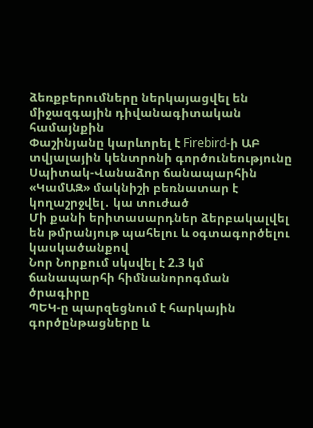ձեռքբերումները ներկայացվել են միջազգային դիվանագիտական համայնքին
Փաշինյանը կարևորել է Firebird-ի ԱԲ տվյալային կենտրոնի գործունեությունը
Սպիտակ-Վանաձոր ճանապարհին «ԿամԱԶ» մակնիշի բեռնատար է կողաշրջվել․ կա տուժած
Մի քանի երիտասարդներ ձերբակալվել են թմրանյութ պահելու և օգտագործելու կասկածանքով
Նոր Նորքում սկսվել է 2.3 կմ ճանապարհի հիմնանորոգման ծրագիրը
ՊԵԿ-ը պարզեցնում է հարկային գործընթացները և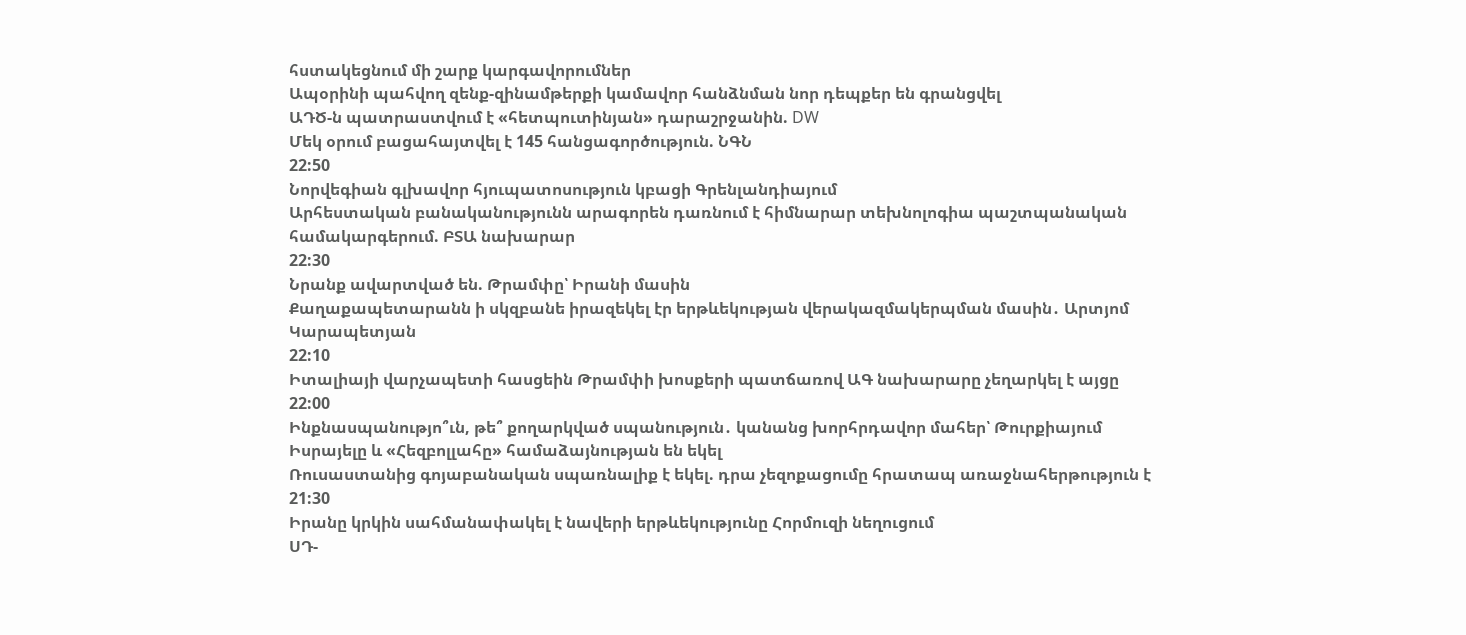հստակեցնում մի շարք կարգավորումներ
Ապօրինի պահվող զենք-զինամթերքի կամավոր հանձնման նոր դեպքեր են գրանցվել
ԱԴԾ-ն պատրաստվում է «հետպուտինյան» դարաշրջանին. DW
Մեկ օրում բացահայտվել է 145 հանցագործություն. ՆԳՆ
22:50
Նորվեգիան գլխավոր հյուպատոսություն կբացի Գրենլանդիայում
Արհեստական բանականությունն արագորեն դառնում է հիմնարար տեխնոլոգիա պաշտպանական համակարգերում. ԲՏԱ նախարար
22:30
Նրանք ավարտված են. Թրամփը՝ Իրանի մասին
Քաղաքապետարանն ի սկզբանե իրազեկել էր երթևեկության վերակազմակերպման մասին․ Արտյոմ Կարապետյան
22:10
Իտալիայի վարչապետի հասցեին Թրամփի խոսքերի պատճառով ԱԳ նախարարը չեղարկել է այցը
22:00
Ինքնասպանությո՞ւն, թե՞ քողարկված սպանություն․ կանանց խորհրդավոր մահեր՝ Թուրքիայում
Իսրայելը և «Հեզբոլլահը» համաձայնության են եկել
Ռուսաստանից գոյաբանական սպառնալիք է եկել. դրա չեզոքացումը հրատապ առաջնահերթություն է
21:30
Իրանը կրկին սահմանափակել է նավերի երթևեկությունը Հորմուզի նեղուցում
ՍԴ-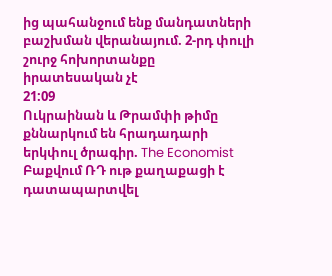ից պահանջում ենք մանդատների բաշխման վերանայում. 2-րդ փուլի շուրջ հոխորտանքը իրատեսական չէ
21:09
Ուկրաինան և Թրամփի թիմը քննարկում են հրադադարի երկփուլ ծրագիր. The Economist
Բաքվում ՌԴ ութ քաղաքացի է դատապարտվել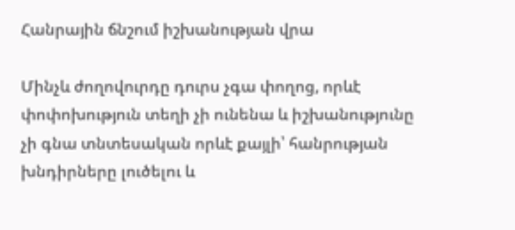Հանրային ճնշում իշխանության վրա

Մինչև ժողովուրդը դուրս չգա փողոց, որևէ փոփոխություն տեղի չի ունենա և իշխանությունը չի գնա տնտեսական որևէ քայլի՝ հանրության խնդիրները լուծելու և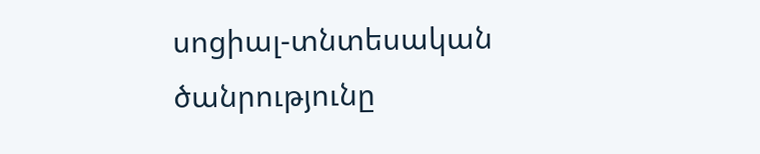սոցիալ-տնտեսական ծանրությունը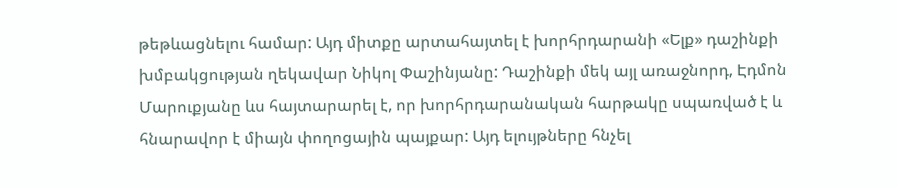թեթևացնելու համար: Այդ միտքը արտահայտել է խորհրդարանի «Ելք» դաշինքի խմբակցության ղեկավար Նիկոլ Փաշինյանը: Դաշինքի մեկ այլ առաջնորդ, Էդմոն Մարուքյանը ևս հայտարարել է, որ խորհրդարանական հարթակը սպառված է և հնարավոր է միայն փողոցային պայքար: Այդ ելույթները հնչել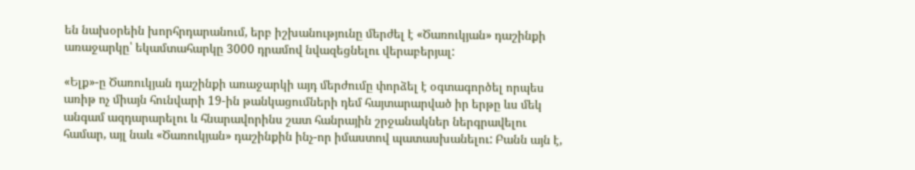են նախօրեին խորհրդարանում, երբ իշխանությունը մերժել է «Ծառուկյան» դաշինքի առաջարկը՝ եկամտահարկը 3000 դրամով նվազեցնելու վերաբերյալ:

«Ելք»-ը Ծառուկյան դաշինքի առաջարկի այդ մերժումը փորձել է օգտագործել որպես առիթ ոչ միայն հունվարի 19-ին թանկացումների դեմ հայտարարված իր երթը ևս մեկ անգամ ազդարարելու և հնարավորինս շատ հանրային շրջանակներ ներգրավելու համար, այլ նաև «Ծառուկյան» դաշինքին ինչ-որ իմաստով պատասխանելու: Բանն այն է,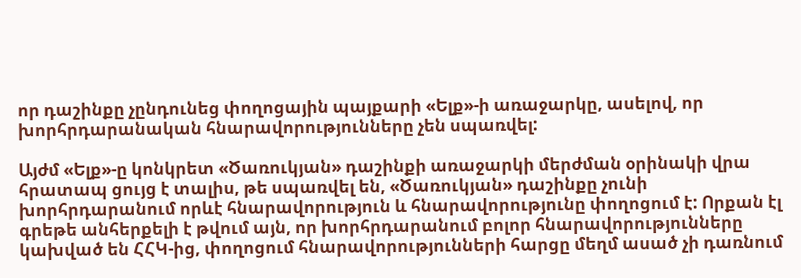որ դաշինքը չընդունեց փողոցային պայքարի «Ելք»-ի առաջարկը, ասելով, որ խորհրդարանական հնարավորությունները չեն սպառվել:

Այժմ «Ելք»-ը կոնկրետ «Ծառուկյան» դաշինքի առաջարկի մերժման օրինակի վրա հրատապ ցույց է տալիս, թե սպառվել են, «Ծառուկյան» դաշինքը չունի խորհրդարանում որևէ հնարավորություն և հնարավորությունը փողոցում է: Որքան էլ գրեթե անհերքելի է թվում այն, որ խորհրդարանում բոլոր հնարավորությունները կախված են ՀՀԿ-ից, փողոցում հնարավորությունների հարցը մեղմ ասած չի դառնում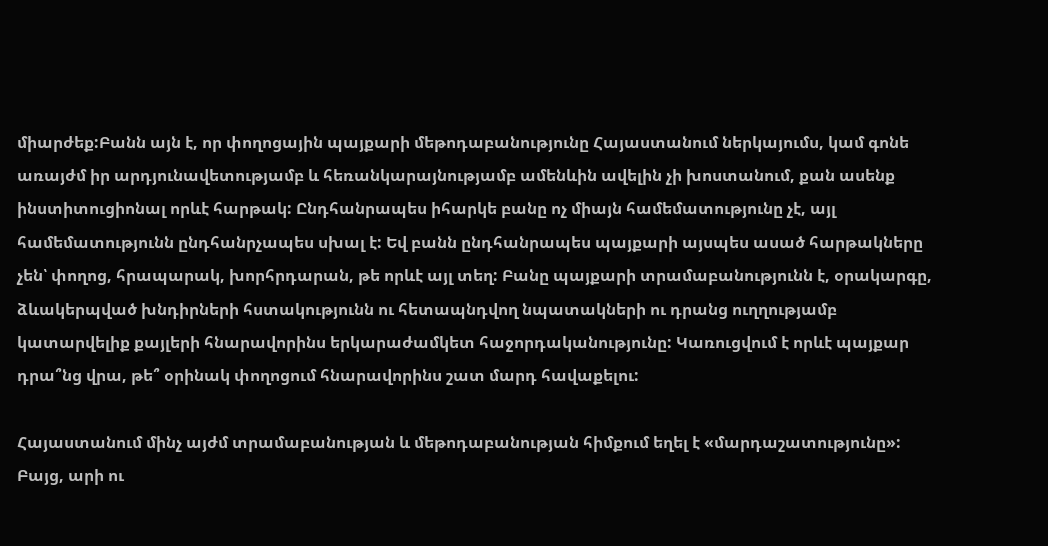միարժեք:Բանն այն է, որ փողոցային պայքարի մեթոդաբանությունը Հայաստանում ներկայումս, կամ գոնե առայժմ իր արդյունավետությամբ և հեռանկարայնությամբ ամենևին ավելին չի խոստանում, քան ասենք ինստիտուցիոնալ որևէ հարթակ: Ընդհանրապես իհարկե բանը ոչ միայն համեմատությունը չէ, այլ համեմատությունն ընդհանրչապես սխալ է: Եվ բանն ընդհանրապես պայքարի այսպես ասած հարթակները չեն՝ փողոց, հրապարակ, խորհրդարան, թե որևէ այլ տեղ: Բանը պայքարի տրամաբանությունն է, օրակարգը, ձևակերպված խնդիրների հստակությունն ու հետապնդվող նպատակների ու դրանց ուղղությամբ կատարվելիք քայլերի հնարավորինս երկարաժամկետ հաջորդականությունը: Կառուցվում է որևէ պայքար դրա՞նց վրա, թե՞ օրինակ փողոցում հնարավորինս շատ մարդ հավաքելու:

Հայաստանում մինչ այժմ տրամաբանության և մեթոդաբանության հիմքում եղել է «մարդաշատությունը»: Բայց, արի ու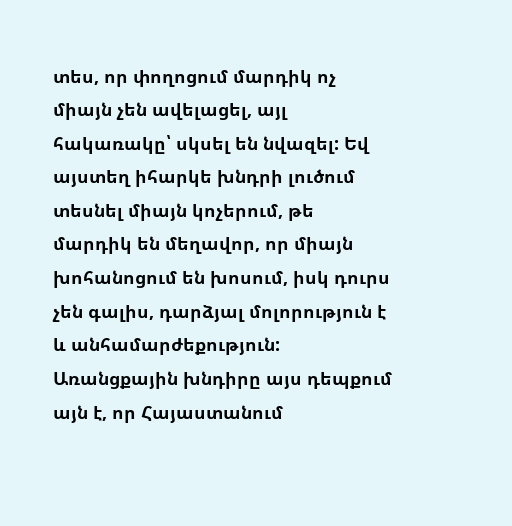տես, որ փողոցում մարդիկ ոչ միայն չեն ավելացել, այլ հակառակը՝ սկսել են նվազել: Եվ այստեղ իհարկե խնդրի լուծում տեսնել միայն կոչերում, թե մարդիկ են մեղավոր, որ միայն խոհանոցում են խոսում, իսկ դուրս չեն գալիս, դարձյալ մոլորություն է և անհամարժեքություն: Առանցքային խնդիրը այս դեպքում այն է, որ Հայաստանում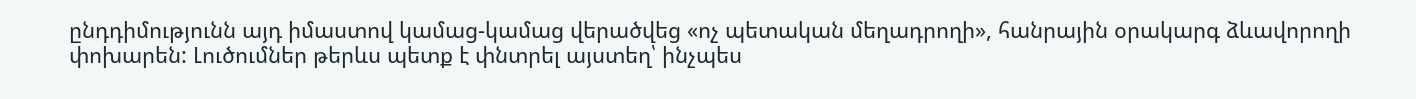ընդդիմությունն այդ իմաստով կամաց-կամաց վերածվեց «ոչ պետական մեղադրողի», հանրային օրակարգ ձևավորողի փոխարեն: Լուծումներ թերևս պետք է փնտրել այստեղ՝ ինչպես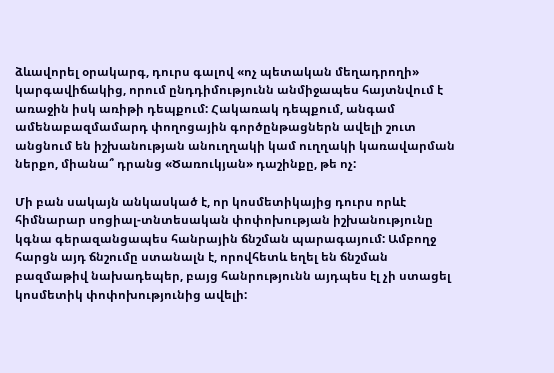ձևավորել օրակարգ, դուրս գալով «ոչ պետական մեղադրողի» կարգավիճակից, որում ընդդիմությունն անմիջապես հայտնվում է առաջին իսկ առիթի դեպքում: Հակառակ դեպքում, անգամ ամենաբազմամարդ փողոցային գործընթացներն ավելի շուտ անցնում են իշխանության անուղղակի կամ ուղղակի կառավարման ներքո, միանա՞ դրանց «Ծառուկյան» դաշինքը, թե ոչ:

Մի բան սակայն անկասկած է, որ կոսմետիկայից դուրս որևէ հիմնարար սոցիալ-տնտեսական փոփոխության իշխանությունը կգնա գերազանցապես հանրային ճնշման պարագայում: Ամբողջ հարցն այդ ճնշումը ստանալն է, որովհետև եղել են ճնշման բազմաթիվ նախադեպեր, բայց հանրությունն այդպես էլ չի ստացել կոսմետիկ փոփոխությունից ավելի: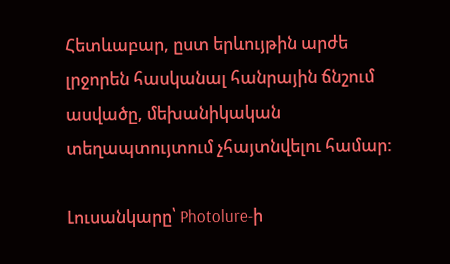Հետևաբար, ըստ երևույթին արժե լրջորեն հասկանալ հանրային ճնշում ասվածը, մեխանիկական տեղապտույտում չհայտնվելու համար:

Լուսանկարը՝ Photolure-ի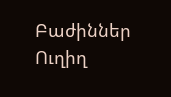Բաժիններ
Ուղիղ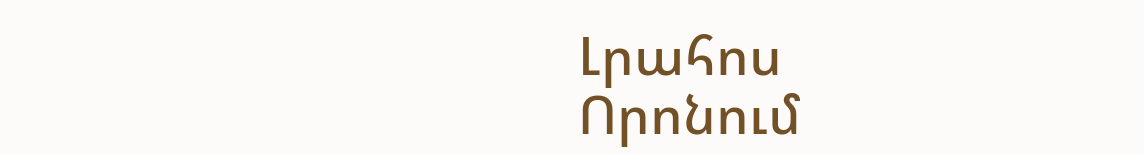Լրահոս
Որոնում